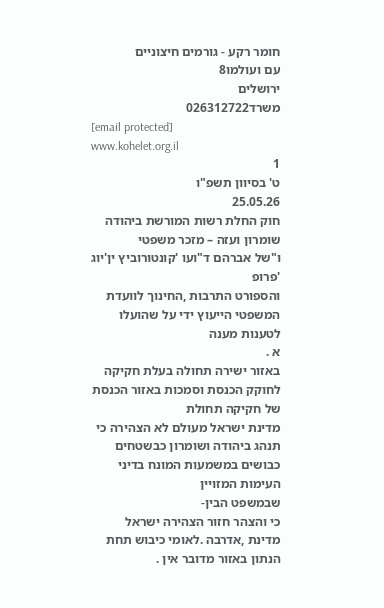חומר רקע - גורמים חיצוניים
עם ועולמו8
ירושלים
משרד026312722
[email protected]
www.kohelet.org.il
1
ט' בסיוון תשפ"ו
25.05.26
חוק החלת רשות המורשת ביהודה שומרון ועזה – מזכר משפטי
ו"של אברהם ד"ועו 'קונטורוביץ ין'יוג 'פרופ
והספורט התרבות ,החינוך לוועדת המשפטי הייעוץ ידי על שהועלו לטענות מענה
א .
באזור ישירה תחולה בעלת חקיקה לחוקק הכנסת וסמכות באזור הכנסת של חקיקה תחולת
מדינת ישראל מעולם לא הצהירה כי תנהג ביהודה ושומרון כבשטחים כבושים במשמעות המונח בדיני העימות המזויין
שבמשפט הבין-
כי והצהר חזור הצהירה ישראל מדינת ,אדרבה .לאומי כיבוש תחת הנתון באזור מדובר אין .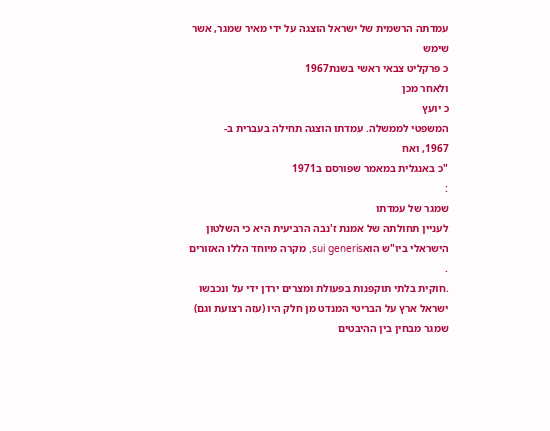עמדתה הרשמית של ישראל הוצגה על ידי מאיר שמגר, אשר שימש
כ פרקליט צבאי ראשי בשנת1967
ולאחר מכן
כ יועץ
המשפטי לממשלה. עמדתו הוצגה תחילה בעברית ב-
1967, ואח
"כ באנגלית במאמר שפורסם ב1971
:
שמגר של עמדתו
לעניין תחולתה של אמנת ז'נבה הרביעית היא כי השלטון הישראלי ביו"ש הואsui generis, מקרה מיוחד הללו האזורים .
.חוקית בלתי תוקפנות בפעולת ומצרים ירדן ידי על ונכבשו ישראל ארץ על הבריטי המנדט מן חלק היו (עזה רצועת וגם)
שמגר מבחין בין ההיבטים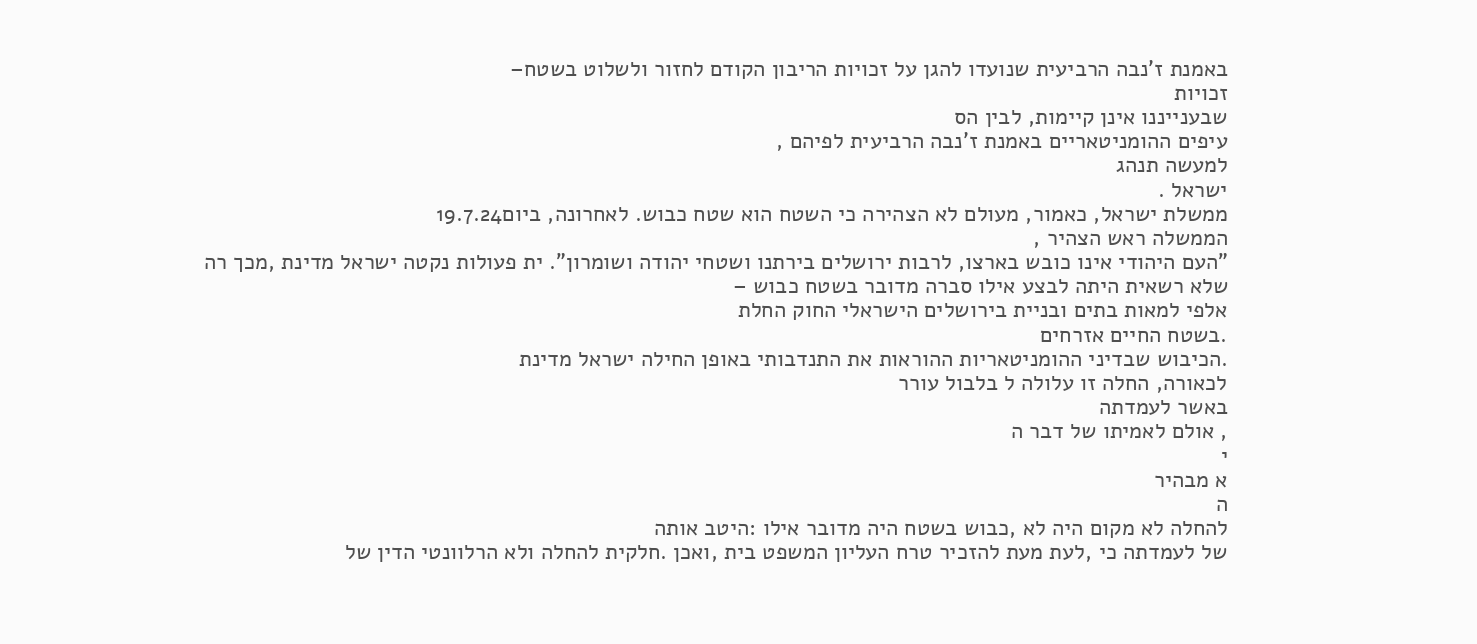באמנת ז'נבה הרביעית שנועדו להגן על זכויות הריבון הקודם לחזור ולשלוט בשטח–
זכויות
שבענייננו אינן קיימות, לבין הס
עיפים ההומניטאריים באמנת ז'נבה הרביעית לפיהם ,
למעשה תנהג
ישראל .
ממשלת ישראל, כאמור, מעולם לא הצהירה כי השטח הוא שטח כבוש. לאחרונה, ביום19.7.24
הממשלה ראש הצהיר ,
"העם היהודי אינו כובש בארצו, לרבות ירושלים בירתנו ושטחי יהודה ושומרון". ית פעולות נקטה ישראל מדינת ,מכך רה
שלא רשאית היתה לבצע אילו סברה מדובר בשטח כבוש –
אלפי למאות בתים ובניית בירושלים הישראלי החוק החלת
.בשטח החיים אזרחים
.הכיבוש שבדיני ההומניטאריות ההוראות את התנדבותי באופן החילה ישראל מדינת
לכאורה, החלה זו עלולה ל בלבול עורר
באשר לעמדתה
, אולם לאמיתו של דבר ה
י
א מבהיר
ה
להחלה לא מקום היה לא ,כבוש בשטח היה מדובר אילו :היטב אותה
של לעמדתה כי ,לעת מעת להזכיר טרח העליון המשפט בית ,ואכן .חלקית להחלה ולא הרלוונטי הדין של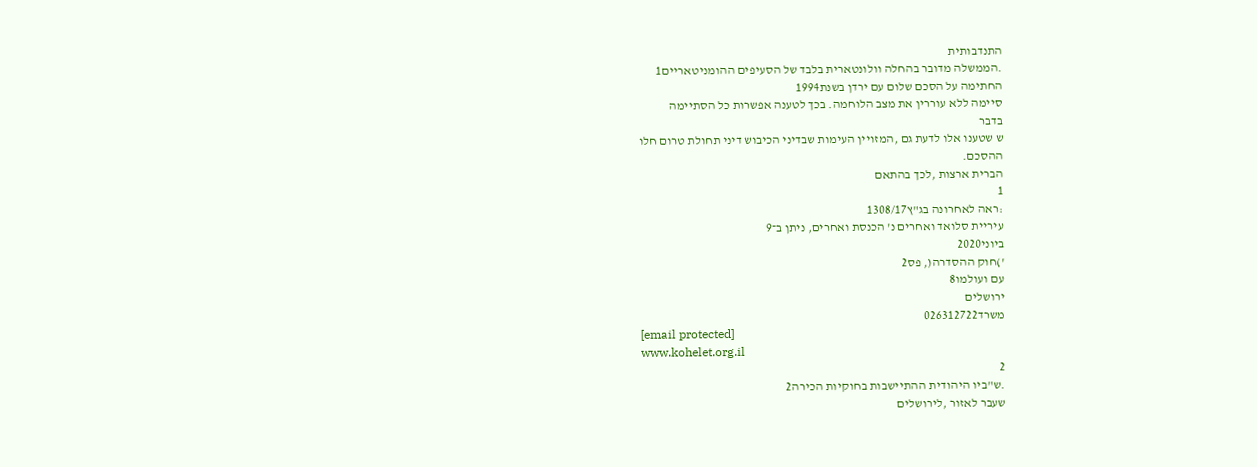התנדבותית
.הממשלה מדובר בהחלה וולונטארית בלבד של הסעיפים ההומניטאריים1
החתימה על הסכם שלום עם ירדן בשנת1994
סיימה ללא עוררין את מצב הלוחמה. בכך לטענה אפשרות כל הסתיימה
בדבר
ש שטענו אלו לדעת גם ,המזויין העימות שבדיני הכיבוש דיני תחולת טרום חלו
ההסכם.
הברית ארצות ,לכך בהתאם
1
:ראה לאחרונה בג"ץ1308/17
עיריית סלואד ואחרים נ' הכנסת ואחרים, ניתן ב־9
ביוני2020
')חוק ההסדרה(, פס2
עם ועולמו8
ירושלים
משרד026312722
[email protected]
www.kohelet.org.il
2
.ש"ביו היהודית ההתיישבות בחוקיות הכירה2
שעבר לאזור ,לירושלים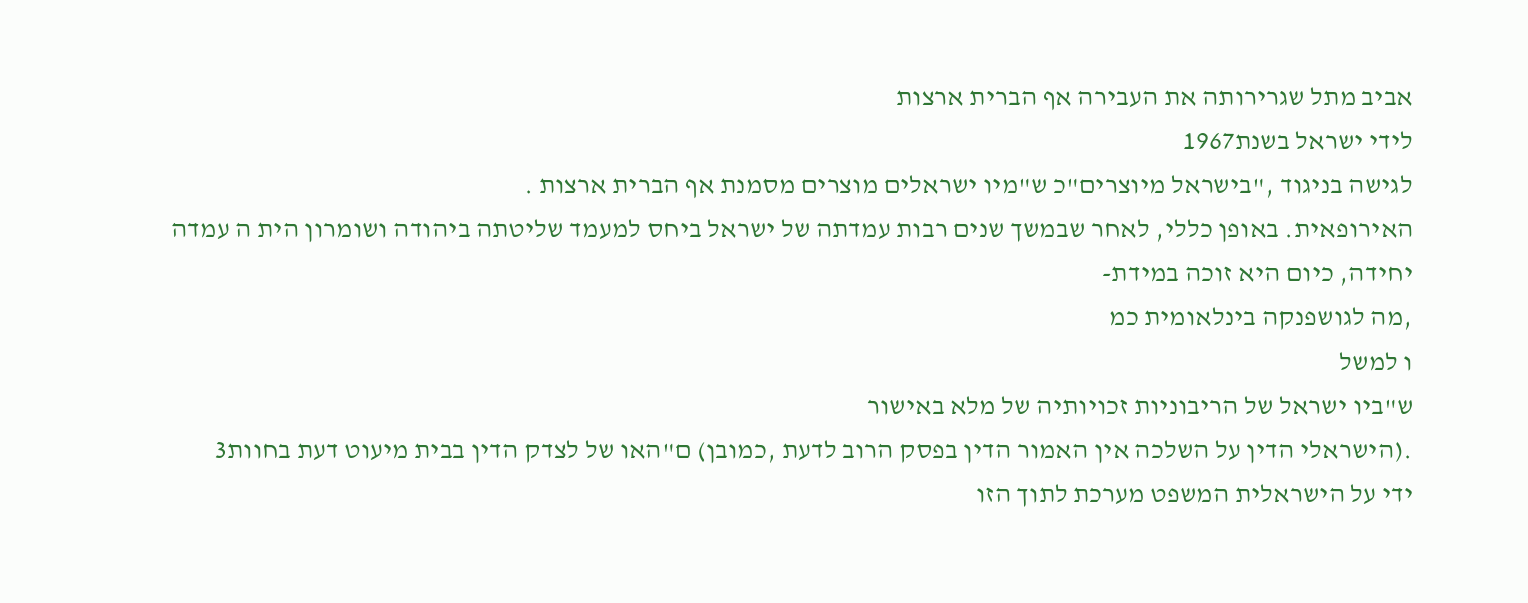אביב מתל שגרירותה את העבירה אף הברית ארצות
לידי ישראל בשנת1967
לגישה בניגוד ,"בישראל מיוצרים"כ ש"מיו ישראלים מוצרים מסמנת אף הברית ארצות .
האירופאית. באופן כללי, לאחר שבמשך שנים רבות עמדתה של ישראל ביחס למעמד שליטתה ביהודה ושומרון הית ה עמדה
יחידה, כיום היא זוכה במידת-
,מה לגושפנקה בינלאומית כמ
ו למשל
ש"ביו ישראל של הריבוניות זכויותיה של מלא באישור
.(הישראלי הדין על השלכה אין האמור הדין בפסק הרוב לדעת ,כמובן) ם"האו של לצדק הדין בבית מיעוט דעת בחוות3
ידי על הישראלית המשפט מערכת לתוך הזו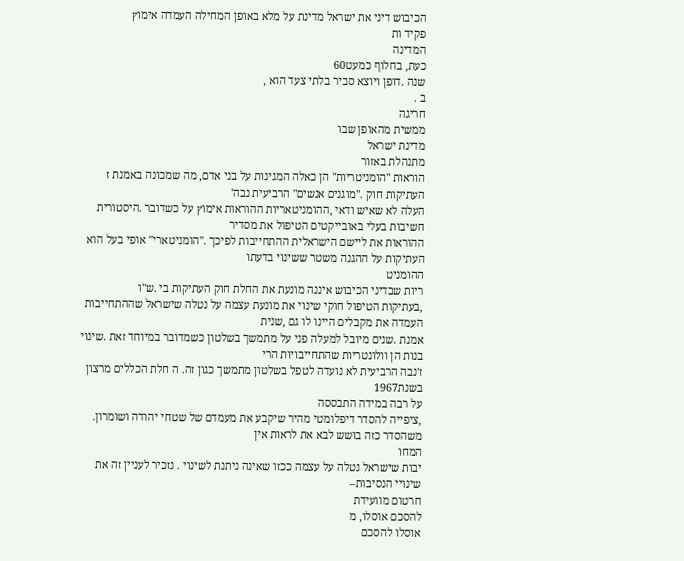הכיבוש דיני את ישראל מדינת על מלא באופן המחילה העמדה אימוץ
פקיד ות
המדינה
כעת, בחלוף כמעט60
שנה .דופן ויוצא סביר בלתי צעד הוא ,
ב .
חריגה
ממשית מהאופן שבו
מדינת ישראל
מתנהלת באזור
הוראות "הומניטריות" הן כאלה המגינות על בני אדם, מה שמכונה באמנת ז העתיקות חוק ."מוגנים אנשים" הרביעית נבה'
העלה לא שאיש ודאי ,ההומניטאריות ההוראות אימוץ על כשדובר .היסטורית חשיבות בעלי באובייקטים הטיפול את מסדיר
ההוראות את ליישם הישראלית ההתחייבות לפיכך ."הומניטארי" אופי בעל הוא העתיקות על ההגנה משטר ששינוי בדעתו
ההומניט
ריות שבדיני הכיבוש איננה מונעת את החלת חוק העתיקות בי .ש"ו
,בעתיקות הטיפול חוקי שינוי את מונעת עצמה על נטלה שישראל שההתחייבות העמדה את מקבלים היינו לו גם ,שנית
אמנת .שנים מיובל למעלה פני על מתמשך בשלטון כשמדובר במיוחד זאת .שינוי בנות הן וולונטריות שהתחייבויות הרי
ז'נבה הרביעית לא נועדה לטפל בשלטון מתמשך כגון זה. ה חלת הכללים מרצון בשנת1967
על רבה במידה התבססה
,ציפייה להסדר דיפלומטי מהיר שיקבע את מעמדם של שטחי יהודה ושומרון. משהסדר כזה בושש לבא את לראות אין
המחו
יבות שישראל נטלה על עצמה ככזו שאינה ניתנת לשינוי . נזכיר לעניין זה את שינויי הנסיבות–
חרטום מוועידת
להסכם אוסלו, מ
אוסלו להסכם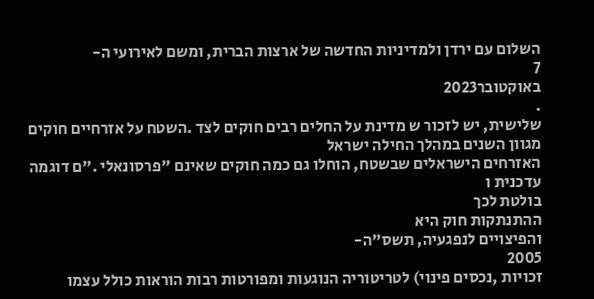השלום עם ירדן ולמדיניות החדשה של ארצות הברית, ומשם לאירועי ה-
7
באוקטובר2023
.
שלישית, יש לזכור ש מדינת על החלים רבים חוקים לצד .השטח על אזרחיים חוקים מגוון השנים במהלך החילה ישראל
האזרחים הישראלים שבשטח, הוחלו גם כמה חוקים שאינם "פרסונאלי ."ם דוגמה
עדכנית ו
בולטת לכך
ההתנתקות חוק היא
והפיצויים לנפגעיה, תשס"ה-
2005
זכויות ,נכסים פינוי) לטריטוריה הנוגעות ומפורטות רבות הוראות כולל עצמו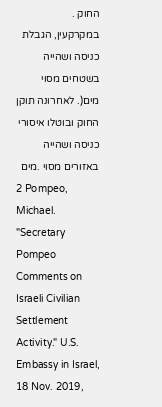החוק .
במקרקעין, הגבלת כניסה ושהייה בשטחים מסוי
מים(. לאחרונה תוקן החוק ובוטלו איסורי כניסה ושהייה באזורים מסוי .מים
2 Pompeo, Michael. "Secretary Pompeo Comments on Israeli Civilian Settlement Activity." U.S. Embassy in Israel,
18 Nov. 2019,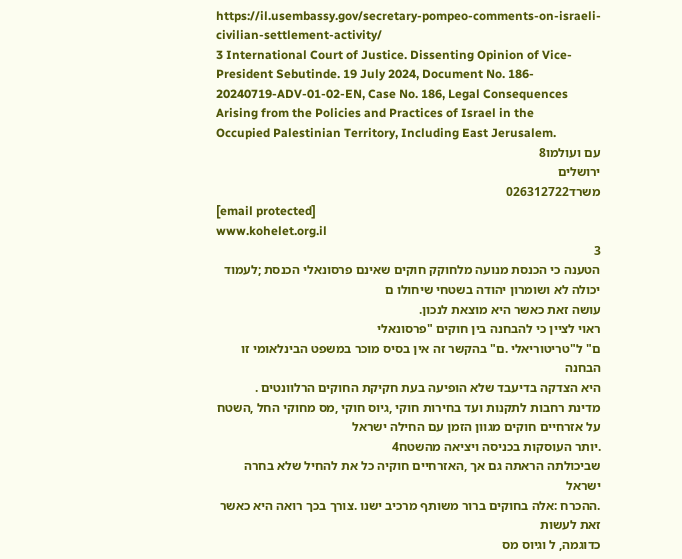https://il.usembassy.gov/secretary-pompeo-comments-on-israeli-civilian-settlement-activity/
3 International Court of Justice. Dissenting Opinion of Vice-President Sebutinde. 19 July 2024, Document No. 186-
20240719-ADV-01-02-EN, Case No. 186, Legal Consequences Arising from the Policies and Practices of Israel in the
Occupied Palestinian Territory, Including East Jerusalem.
עם ועולמו8
ירושלים
משרד026312722
[email protected]
www.kohelet.org.il
3
הטענה כי הכנסת מנועה מלחוקק חוקים שאינם פרסונאלי הכנסת ;לעמוד יכולה לא ושומרון יהודה בשטחי שיחולו ם
עושה זאת כאשר היא מוצאת לנכון.
ראוי לציין כי להבחנה בין חוקים "פרסונאלי
ם" ל"טריטוריאלי .ם" בהקשר זה אין בסיס מוכר במשפט הבינלאומי זו הבחנה
היא הצדקה בדיעבד שלא הופיעה בעת חקיקת החוקים הרלוונטים .
מדינת רחבות לתקנות ועד בחירות חוקי ,גיוס חוקי ,מס מחוקי החל ,השטח על אזרחיים חוקים מגוון הזמן עם החילה ישראל
.יותר העוסקות בכניסה ויציאה מהשטח4
שביכולתה הראתה גם אך ,האזרחיים חוקיה כל את להחיל שלא בחרה ישראל
.ההכרח :אלה בחוקים ברור משותף מרכיב ישנו .צורך בכך רואה היא כאשר זאת לעשות
כדוגמה, ל וגיוס מס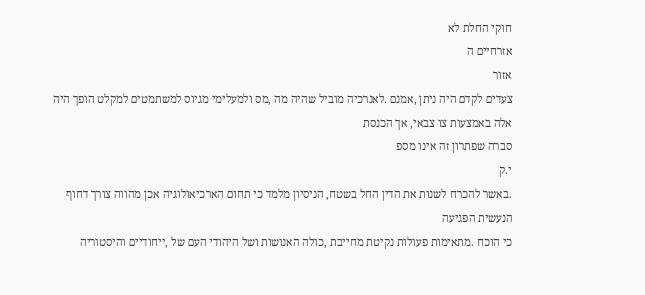חוקי החלת לא
אזרחיים ה
אזור
צעדים לקדם היה ניתן ,אמנם .לאנרכיה מוביל שהיה מה ,מס ולמעלימי מגיוס למשתמטים למקלט הופך היה
אלה באמצעות צו צבאי, אך הכנסת
סברה שפתרון זה אינו מספ
י.ק
.באשר להכרח לשנות את הדין החל בשטח, הניסיון מלמד כי תחום הארכיאולוגיה אכן מהווה צורך דחוף
הנעשית הפגיעה
כי הוכח .מתאימות פעולות נקיטת מחייבת ,כולה האנושות ושל היהודי העם של ,ייחודיים והיסטוריה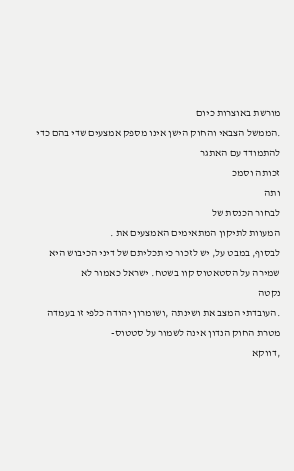מורשת באוצרות כיום
.הממשל הצבאי והחוק הישן אינו מספק אמצעים שדי בהם כדי להתמודד עם האתגר
זכותה וסמכ
ותה
לבחור הכנסת של
המעוות לתיקון המתאימים האמצעים את .
לבסוף, במבט על, יש לזכור כי תכליתם של דיני הכיבוש היא שמירה על הסטאטוס קוו בשטח. ישראל כאמור לא
נקטה
.העובדתי המצב את ושינתה ,ושומרון יהודה כלפי זו בעמדה
מטרת החוק הנדון אינה לשמור על סטטוס-
,דווקא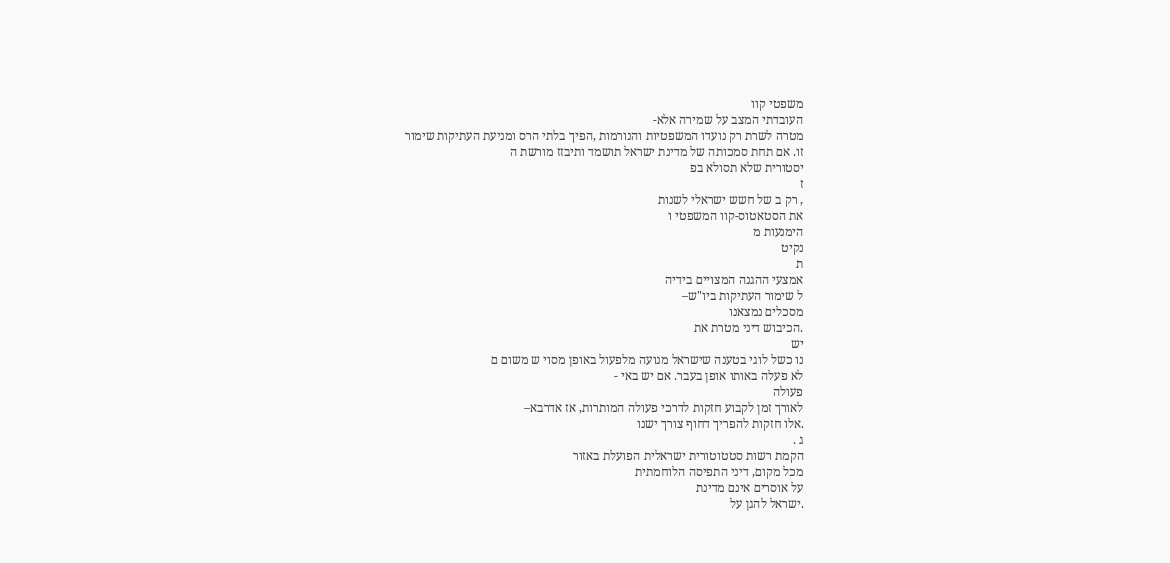משפטי קוו
העובדתי המצב על שמירה אלא-
מטרה לשרת רק נועדו המשפטיות והנורמות ,הפיך בלתי הרס ומניעת העתיקות שימור
זו. אם תחת סמכותה של מדינת ישראל תושמד ותיבזז מורשת ה
יסטורית שלא תסולא בפ
ז
, רק ב של חשש ישראלי לשנות
את הסטאטוס-קוו המשפטי ו
הימנעות מ
נקיט
ת
אמצעי ההגנה המצויים בידיה
ל שימור העתיקות ביו"ש–
מסכלים נמצאנו
.הכיבוש דיני מטרת את
יש
נו כשל לוגי בטענה שישראל מנועה מלפעול באופן מסוי ש משום ם
לא פעלה באותו אופן בעבר. אם יש באי -
פעולה
לאורך זמן לקבוע חזקות לדרכי פעולה המותרות, אז אדרבא–
.אלו חזקות להפריך דחוף צורך ישנו
ג .
הקמת רשות סטטוטורית ישראלית הפועלת באזור
מכל מקום, דיני התפיסה הלוחמתית
על אוסרים אינם מדינת
.ישראל להגן על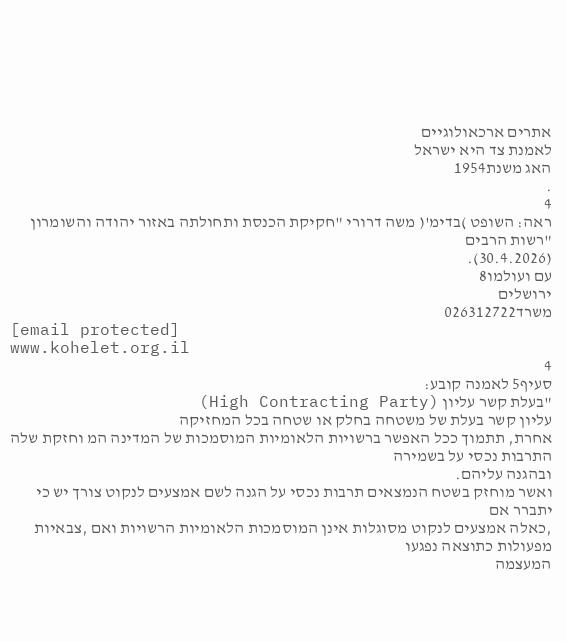אתרים ארכאולוגיים
לאמנת צד היא ישראל
האג משנת1954
.
4
ראה: השופט )בדימ'( משה דרורי "חקיקת הכנסת ותחולתה באזור יהודה והשומרון "רשות הרבים
(30.4.2026).
עם ועולמו8
ירושלים
משרד026312722
[email protected]
www.kohelet.org.il
4
סעיף5 לאמנה קובע:
"בעלת קשר עליון (High Contracting Party)
עליון קשר בעלת של משטחה בחלק או שטחה בכל המחזיקה
אחרת, תתמוך ככל האפשר ברשויות הלאומיות המוסמכות של המדינה המ וחזקת שלה התרבות נכסי על בשמירה
ובהגנה עליהם.
ואשר מוחזק בשטח הנמצאים תרבות נכסי על הגנה לשם אמצעים לנקוט צורך יש כי יתברר אם
,כאלה אמצעים לנקוט מסוגלות אינן המוסמכות הלאומיות הרשויות ואם ,צבאיות מפעולות כתוצאה נפגעו
המעצמה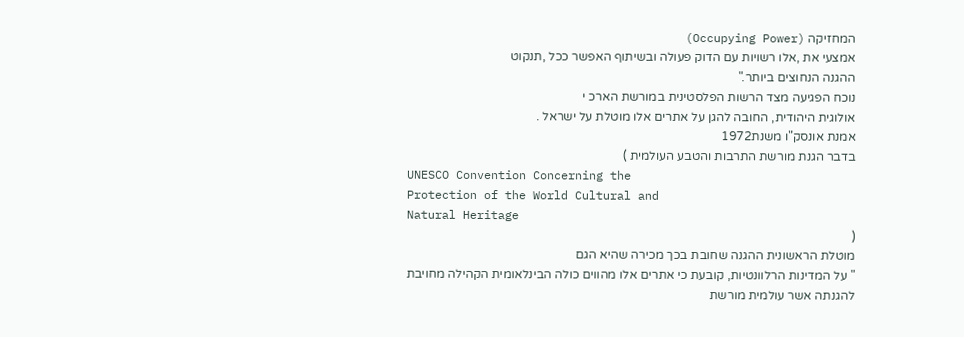המחזיקה (Occupying Power)
אמצעי את ,אלו רשויות עם הדוק פעולה ובשיתוף האפשר ככל ,תנקוט
ההגנה הנחוצים ביותר."
נוכח הפגיעה מצד הרשות הפלסטינית במורשת הארכ י
אולוגית היהודית, החובה להגן על אתרים אלו מוטלת על ישראל .
אמנת אונסק"ו משנת1972
בדבר הגנת מורשת התרבות והטבע העולמית )
UNESCO Convention Concerning the
Protection of the World Cultural and
Natural Heritage
(
מוטלת הראשונית ההגנה שחובת בכך מכירה שהיא הגם
" על המדינות הרלוונטיות, קובעת כי אתרים אלו מהווים כולה הבינלאומית הקהילה מחויבת להגנתה אשר עולמית מורשת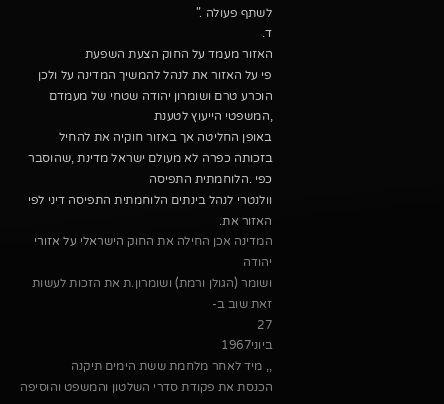לשתף פעולה ."
ד.
האזור מעמד על החוק הצעת השפעת
פי על האזור את לנהל להמשיך המדינה על ולכן הוכרע טרם ושומרון יהודה שטחי של מעמדם ,המשפטי הייעוץ לטענת
באופן החליטה אך באזור חוקיה את להחיל בזכותה כפרה לא מעולם ישראל מדינת ,שהוסבר כפי .הלוחמתית התפיסה
וולנטרי לנהל בינתים הלוחמתית התפיסה דיני לפי האזור את.
המדינה אכן החילה את החוק הישראלי על אזורי יהודה
ושומר (הגולן ורמת) ושומרון.ת את הזכות לעשות זאת שוב ב-
27
ביוני1967
,, מיד לאחר מלחמת ששת הימים תיקנה
הכנסת את פקודת סדרי השלטון והמשפט והוסיפה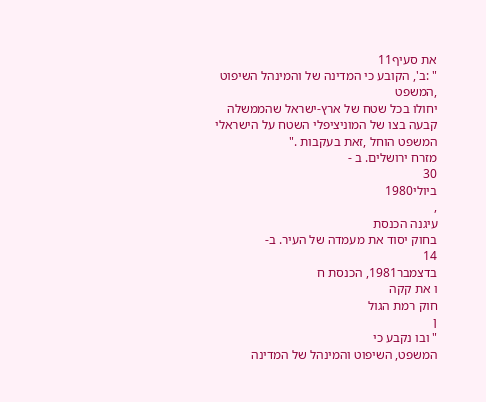את סעיף11
" :ב', הקובע כי המדינה של והמינהל השיפוט ,המשפט
יחולו בכל שטח של ארץ-ישראל שהממשלה קבעה בצו של המוניציפלי השטח על הישראלי המשפט הוחל ,זאת בעקבות ."
מזרח ירושלים. ב -
30
ביולי1980
,
עיגנה הכנסת
בחוק יסוד את מעמדה של העיר. ב-
14
בדצמבר1981, הכנסת ח
ו את קקה
חוק רמת הגול
ן
" ובו נקבע כי
המשפט, השיפוט והמינהל של המדינה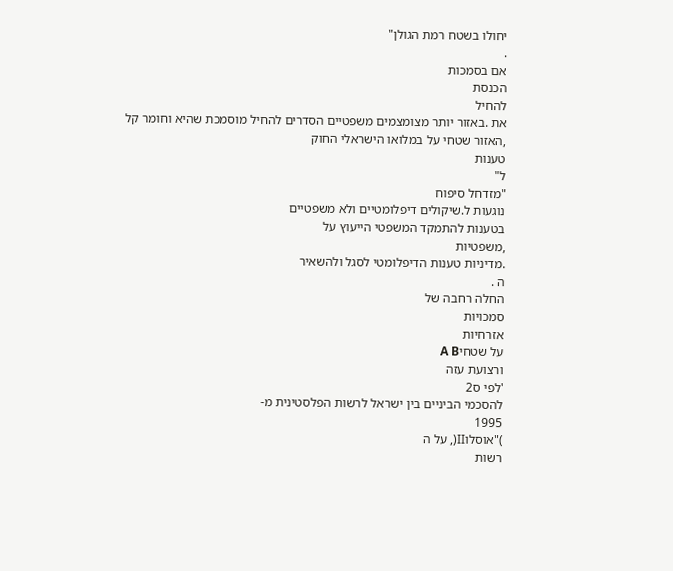יחולו בשטח רמת הגולן"
.
אם בסמכות
הכנסת
להחיל
את .באזור יותר מצומצמים משפטיים הסדרים להחיל מוסמכת שהיא וחומר קל ,האזור שטחי על במלואו הישראלי החוק
טענות
ל"
"מזדחל סיפוח
נוגעות ל.שיקולים דיפלומטיים ולא משפטיים
בטענות להתמקד המשפטי הייעוץ על
,משפטיות
.מדיניות טענות הדיפלומטי לסגל ולהשאיר
ה .
החלה רחבה של
סמכויות
אזרחיות
על שטחיA B
ורצועת עזה
'לפי ס2
להסכמי הביניים בין ישראל לרשות הפלסטינית מ-
1995
)"אוסלוII(, על ה
רשות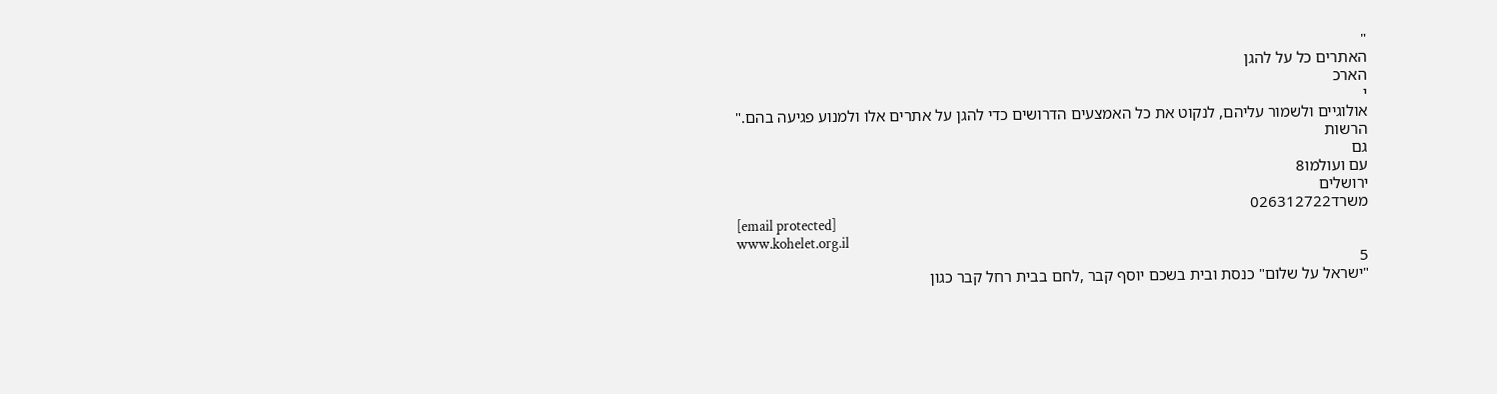"
האתרים כל על להגן
הארכ
י
אולוגיים ולשמור עליהם, לנקוט את כל האמצעים הדרושים כדי להגן על אתרים אלו ולמנוע פגיעה בהם."
הרשות
גם
עם ועולמו8
ירושלים
משרד026312722
[email protected]
www.kohelet.org.il
5
"ישראל על שלום" כנסת ובית בשכם יוסף קבר ,לחם בבית רחל קבר כגון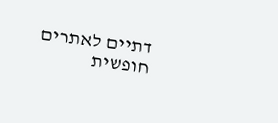דתיים לאתרים חופשית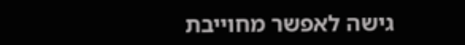גישה לאפשר מחוייבת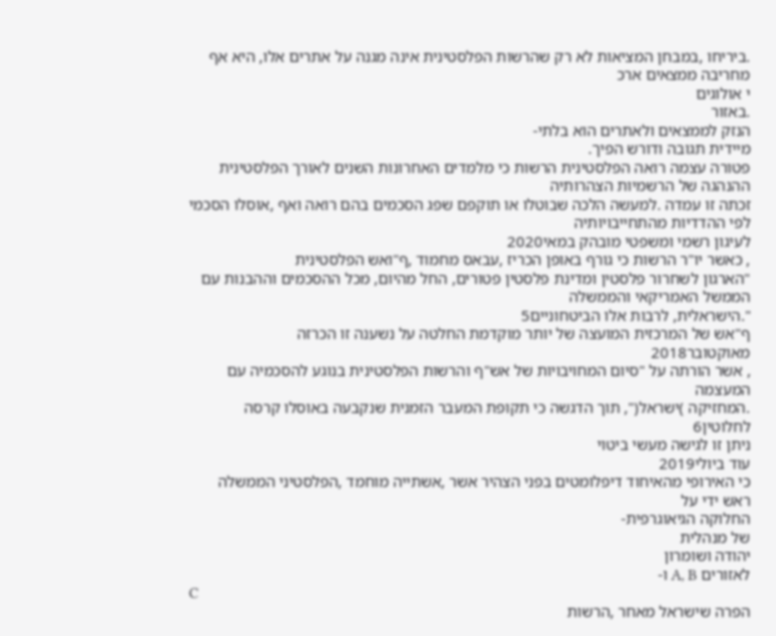.ביריחו ,במבחן המציאות לא רק שהרשות הפלסטינית אינה מגנה על אתרים אלו, היא אף
מחריבה ממצאים ארכ
י אולוגים
.באזור
הנזק לממצאים ולאתרים הוא בלתי-
מיידית תגובה ודורש הפיך.
פטורה עצמה רואה הפלסטינית הרשות כי מלמדים האחרונות השנים לאורך הפלסטינית ההנהגה של הרשמיות הצהרותיה
זכתה זו עמדה .למעשה הלכה שבוטלו או תוקפם שפג הסכמים בהם רואה ואף ,אוסלו הסכמי לפי ההדדיות מהתחייבויותיה
לעיגון רשמי ומשפטי מובהק במאי2020
, כאשר יו"ר הרשות כי גורף באופן הכריז ,עבאס מחמוד ,ף"ואש הפלסטינית
"הארגון לשחרור פלסטין ומדינת פלסטין פטורים, החל מהיום, מכל ההסכמים וההבנות עם הממשל האמריקאי והממשלה
".הישראלית, לרבות אלו הביטחוניים5
ף"אש של המרכזית המועצה של יותר מוקדמת החלטה על נשענה זו הכרזה
מאוקטובר2018
, אשר הורתה על "סיום המחויבויות של אש"ף והרשות הפלסטינית בנוגע להסכמיה עם המעצמה
.המחזיקה )ישראל(", תוך הדגשה כי תקופת המעבר הזמנית שנקבעה באוסלו קרסה לחלוטין6
ניתן זו לגישה מעשי ביטוי
עוד ביולי2019
כי האירופי מהאיחוד דיפלומטים בפני הצהיר אשר ,אשתייה מוחמד ,הפלסטיני הממשלה ראש ידי על
החלוקה הגיאוגרפית-
של מנהלית
יהודה ושומרון
לאזורים A, B ו-
C
הפרה שישראל מאחר ,הרשות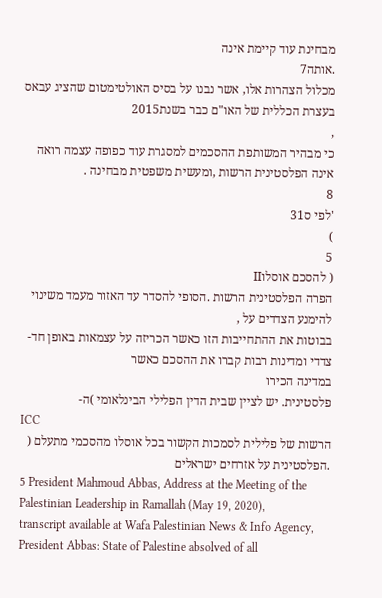מבחינת עוד קיימת אינה
.אותה7
מכלול הצהרות אלו, אשר נבנו על בסיס האולטימטום שהציג עבאס בעצרת הכללית של האו"ם כבר בשנת2015
,
כי מבהיר המשותפת ההסכמים למסגרת עוד כפופה עצמה רואה אינה הפלסטינית הרשות ,ומעשית משפטית מבחינה .
8
'לפי ס31
)
5
( להסכם אוסלוII
הפרה הפלסטינית הרשות .הסופי להסדר עד האזור מעמד משינוי להימנע הצדדים על ,
בבוטות את ההתחייבות הזו כאשר הכריזה על עצמאות באופן חד-צדדי ומדינות רבות קברו את ההסכם כאשר
במדינה הכירו
פלסטינית. יש לציין שבית הדין הפלילי הבינלאומי )ה-
ICC
הרשות של פלילית לסמכות הקשור בכל אוסלו מהסכמי מתעלם (
.הפלסטינית על אזרחים ישראלים
5 President Mahmoud Abbas, Address at the Meeting of the Palestinian Leadership in Ramallah (May 19, 2020),
transcript available at Wafa Palestinian News & Info Agency, President Abbas: State of Palestine absolved of all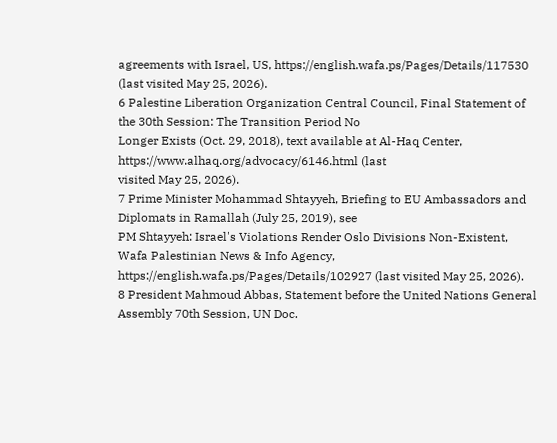agreements with Israel, US, https://english.wafa.ps/Pages/Details/117530 (last visited May 25, 2026).
6 Palestine Liberation Organization Central Council, Final Statement of the 30th Session: The Transition Period No
Longer Exists (Oct. 29, 2018), text available at Al-Haq Center, https://www.alhaq.org/advocacy/6146.html (last
visited May 25, 2026).
7 Prime Minister Mohammad Shtayyeh, Briefing to EU Ambassadors and Diplomats in Ramallah (July 25, 2019), see
PM Shtayyeh: Israel's Violations Render Oslo Divisions Non-Existent, Wafa Palestinian News & Info Agency,
https://english.wafa.ps/Pages/Details/102927 (last visited May 25, 2026).
8 President Mahmoud Abbas, Statement before the United Nations General Assembly 70th Session, UN Doc.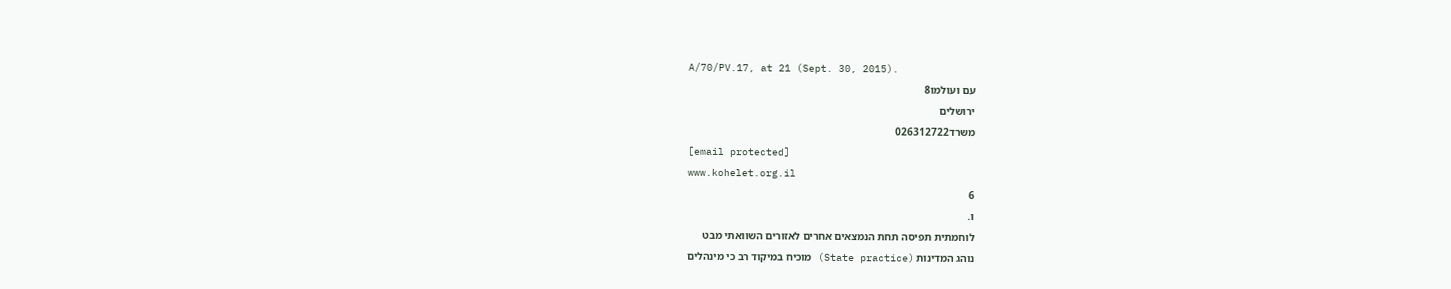A/70/PV.17, at 21 (Sept. 30, 2015).
עם ועולמו8
ירושלים
משרד026312722
[email protected]
www.kohelet.org.il
6
ו.
לוחמתית תפיסה תחת הנמצאים אחרים לאזורים השוואתי מבט
נוהג המדינות (State practice) מוכיח במיקוד רב כי מינהלים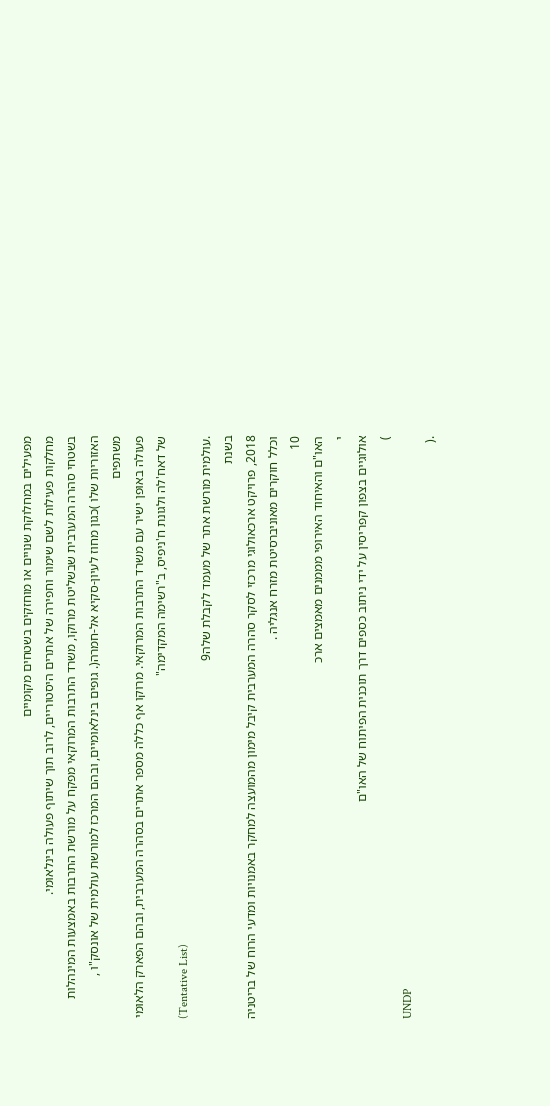מפעילים במחלוקת שנויים או מוחזקים בשטחים מקומיים
מחלקות פעילות לשם שימור וחפירה של אתרים היסטוריים, לרוב תוך שיתוף פעולה בינלאומי.
בשטחי סהרה המערבית שבשליטת מרוקו, משרד התרבות המרוקאי מפקח על מורשת התרבות באמצעות המינהלות
האזוריות שלו )כגון מחוז לעיון-סקיא אל-חמרה(. גופים בינלאומיים, ובהם המרכז למורשת עולמית של אונסק"ו ,
משתפים
פעולה באופן ישיר עם משרד התרבות המרוקאי. מרוקו אף כללה מספר אתרים בסהרה המערבית, ובהם הפארק הלאומי
של דאח'לה ולגונת ח'ניפיס, ב"רשימה המקדימה"
(Tentative List)
.עולמית מורשת אתר של מעמד לקבלת שלה9
בשנת
2018, פרויקט ארכאולוגי מרכזי לסקר סהרה המערבית קיבל מימון מהמועצה למחקר באמנויות ומדעי הרוח של בריטניה
וכלל חוקרים מאוניברסיטת מזרח אנגליה .
10
האו"ם והאיחוד האירופי מממנים מאמצים ארכ
י
אולוגיים בצפון קפריסין על ידי ניתוב כספים דרך תוכנית הפיתוח של האו"ם
)
UNDP
.(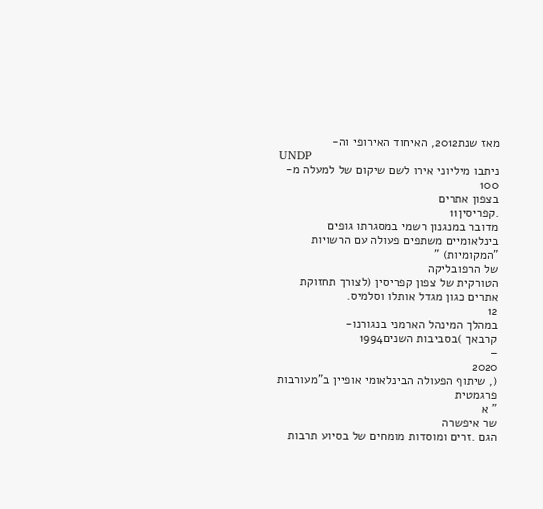מאז שנת2012, האיחוד האירופי וה-
UNDP
ניתבו מיליוני אירו לשם שיקום של למעלה מ-
100
בצפון אתרים
.קפריסין11
מדובר במנגנון רשמי במסגרתו גופים בינלאומיים משתפים פעולה עם הרשויות "המקומיות) "
של הרפובליקה
הטורקית של צפון קפריסין (לצורך תחזוקת אתרים כגון מגדל אותלו וסלמיס.
12
במהלך המינהל הארמני בנגורנו-
קרבאך )בסביבות השנים1994
–
2020
(, שיתוף הפעולה הבינלאומי אופיין ב"מעורבות
פרגמטית
" א
שר איפשרה
הגם .זרים ומוסדות מומחים של בסיוע תרבות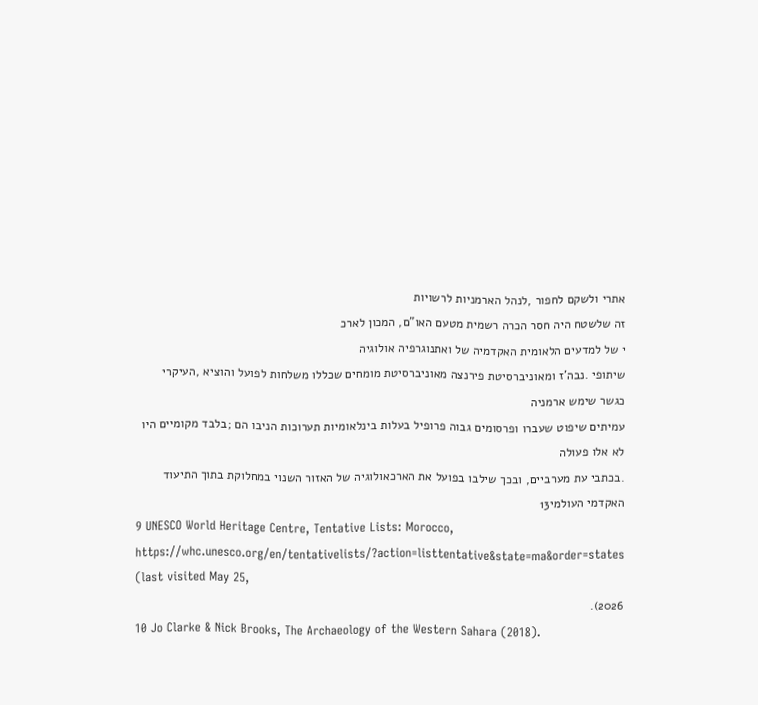אתרי ולשקם לחפור ,לנהל הארמניות לרשויות
זה שלשטח היה חסר הכרה רשמית מטעם האו"ם, המכון לארכ
י של למדעים הלאומית האקדמיה של ואתנוגרפיה אולוגיה
שיתופי .נבה'ז ומאוניברסיטת פירנצה מאוניברסיטת מומחים שכללו משלחות לפועל והוציא ,העיקרי כגשר שימש ארמניה
עמיתים שיפוט שעברו ופרסומים גבוה פרופיל בעלות בינלאומיות תערוכות הניבו הם ;בלבד מקומיים היו לא אלו פעולה
.בכתבי עת מערביים, ובכך שילבו בפועל את הארכאולוגיה של האזור השנוי במחלוקת בתוך התיעוד האקדמי העולמי13
9 UNESCO World Heritage Centre, Tentative Lists: Morocco,
https://whc.unesco.org/en/tentativelists/?action=listtentative&state=ma&order=states (last visited May 25,
2026).
10 Jo Clarke & Nick Brooks, The Archaeology of the Western Sahara (2018).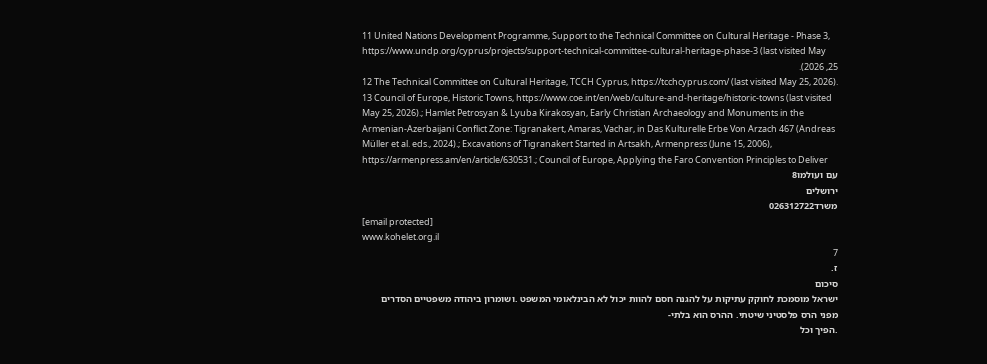11 United Nations Development Programme, Support to the Technical Committee on Cultural Heritage - Phase 3,
https://www.undp.org/cyprus/projects/support-technical-committee-cultural-heritage-phase-3 (last visited May
25, 2026).
12 The Technical Committee on Cultural Heritage, TCCH Cyprus, https://tcchcyprus.com/ (last visited May 25, 2026).
13 Council of Europe, Historic Towns, https://www.coe.int/en/web/culture-and-heritage/historic-towns (last visited
May 25, 2026).; Hamlet Petrosyan & Lyuba Kirakosyan, Early Christian Archaeology and Monuments in the
Armenian-Azerbaijani Conflict Zone: Tigranakert, Amaras, Vachar, in Das Kulturelle Erbe Von Arzach 467 (Andreas
Müller et al. eds., 2024).; Excavations of Tigranakert Started in Artsakh, Armenpress (June 15, 2006),
https://armenpress.am/en/article/630531.; Council of Europe, Applying the Faro Convention Principles to Deliver
עם ועולמו8
ירושלים
משרד026312722
[email protected]
www.kohelet.org.il
7
ז.
סיכום
ישראל מוסמכת לחוקק עתיקות על להגנה חסם להוות יכול לא הבינלאומי המשפט .ושומרון ביהודה משפטיים הסדרים
מפני הרס פלסטיני שיטתי. ההרס הוא בלתי-
.הפיך וכל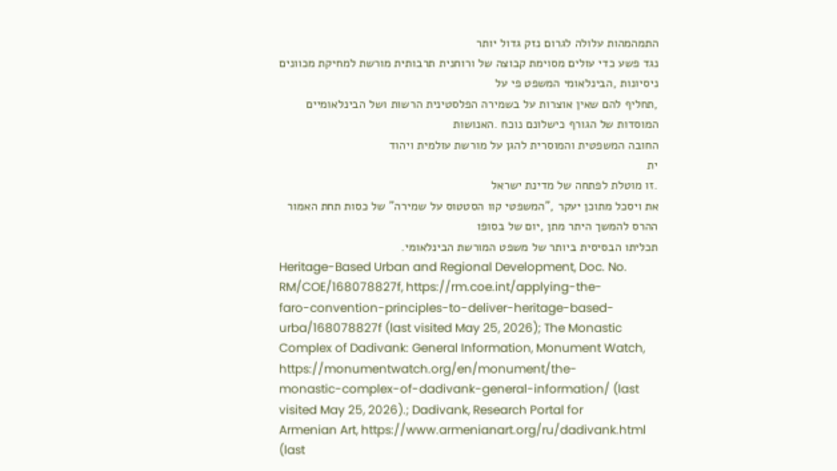התמהמהות עלולה לגרום נזק גדול יותר
נגד פשע כדי עולים מסוימת קבוצה של ורוחנית תרבותית מורשת למחיקת מכוונים ניסיונות ,הבינלאומי המשפט פי על
,תחליף להם שאין אוצרות על בשמירה הפלסטינית הרשות ושל הבינלאומיים המוסדות של הגורף כישלונם נוכח .האנושות
החובה המשפטית והמוסרית להגן על מורשת עולמית ויהוד
ית
.זו מוטלת לפתחה של מדינת ישראל
את ויסכל מתוכן יעקר ,"המשפטי קוו הסטטוס על שמירה" של כסות תחת האמור ההרס להמשך היתר מתן ,יום של בסופו
תכליתו הבסיסית ביותר של משפט המורשת הבינלאומי.
Heritage-Based Urban and Regional Development, Doc. No. RM/COE/168078827f, https://rm.coe.int/applying-the-
faro-convention-principles-to-deliver-heritage-based-urba/168078827f (last visited May 25, 2026); The Monastic
Complex of Dadivank: General Information, Monument Watch, https://monumentwatch.org/en/monument/the-
monastic-complex-of-dadivank-general-information/ (last visited May 25, 2026).; Dadivank, Research Portal for
Armenian Art, https://www.armenianart.org/ru/dadivank.html (last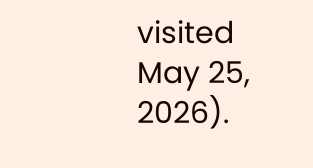visited May 25, 2026).